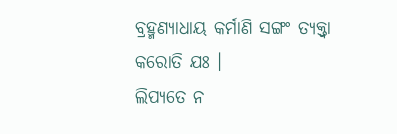ବ୍ରହ୍ମଣ୍ୟାଧାୟ କର୍ମାଣି ସଙ୍ଗଂ ତ୍ୟକ୍ତ୍ୱା କରୋତି ଯଃ ।
ଲିପ୍ୟତେ ନ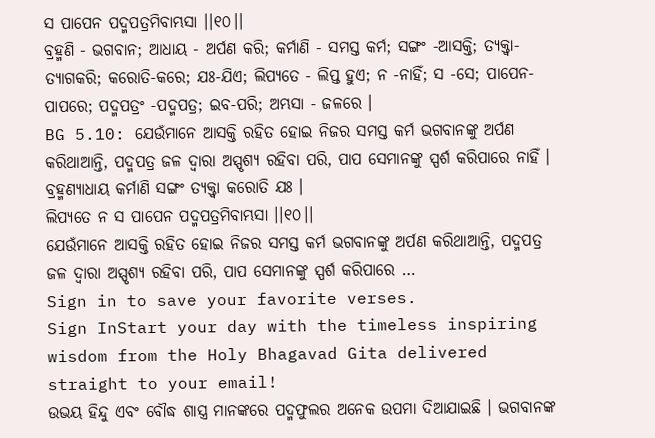ସ ପାପେନ ପଦ୍ମପତ୍ରମିବାମ୍ଭସା ।।୧୦।।
ବ୍ରହ୍ମଣି - ଭଗବାନ; ଆଧାୟ - ଅର୍ପଣ କରି; କର୍ମାଣି - ସମସ୍ତ କର୍ମ; ସଙ୍ଗଂ -ଆସକ୍ତି; ତ୍ୟକ୍ତ୍ୱା- ତ୍ୟାଗକରି; କରୋତି-କରେ; ଯଃ-ଯିଏ; ଲିପ୍ୟତେ - ଲିପ୍ତ ହୁଏ; ନ -ନାହିଁ; ସ -ସେ; ପାପେନ- ପାପରେ; ପଦ୍ମପତ୍ରଂ -ପଦ୍ମପତ୍ର; ଇବ-ପରି; ଅମ୍ଭସା - ଜଳରେ ।
BG 5.10: ଯେଉଁମାନେ ଆସକ୍ତି ରହିତ ହୋଇ ନିଜର ସମସ୍ତ କର୍ମ ଭଗବାନଙ୍କୁ ଅର୍ପଣ କରିଥାଆନ୍ତି, ପଦ୍ମପତ୍ର ଜଳ ଦ୍ୱାରା ଅସ୍ପୃଶ୍ୟ ରହିବା ପରି, ପାପ ସେମାନଙ୍କୁ ସ୍ପର୍ଶ କରିପାରେ ନାହିଁ ।
ବ୍ରହ୍ମଣ୍ୟାଧାୟ କର୍ମାଣି ସଙ୍ଗଂ ତ୍ୟକ୍ତ୍ୱା କରୋତି ଯଃ ।
ଲିପ୍ୟତେ ନ ସ ପାପେନ ପଦ୍ମପତ୍ରମିବାମ୍ଭସା ।।୧୦।।
ଯେଉଁମାନେ ଆସକ୍ତି ରହିତ ହୋଇ ନିଜର ସମସ୍ତ କର୍ମ ଭଗବାନଙ୍କୁ ଅର୍ପଣ କରିଥାଆନ୍ତି, ପଦ୍ମପତ୍ର ଜଳ ଦ୍ୱାରା ଅସ୍ପୃଶ୍ୟ ରହିବା ପରି, ପାପ ସେମାନଙ୍କୁ ସ୍ପର୍ଶ କରିପାରେ …
Sign in to save your favorite verses.
Sign InStart your day with the timeless inspiring wisdom from the Holy Bhagavad Gita delivered straight to your email!
ଉଭୟ ହିନ୍ଦୁ ଏବଂ ବୌଦ୍ଧ ଶାସ୍ତ୍ର ମାନଙ୍କରେ ପଦ୍ମଫୁଲର ଅନେକ ଉପମା ଦିଆଯାଇଛି । ଭଗବାନଙ୍କ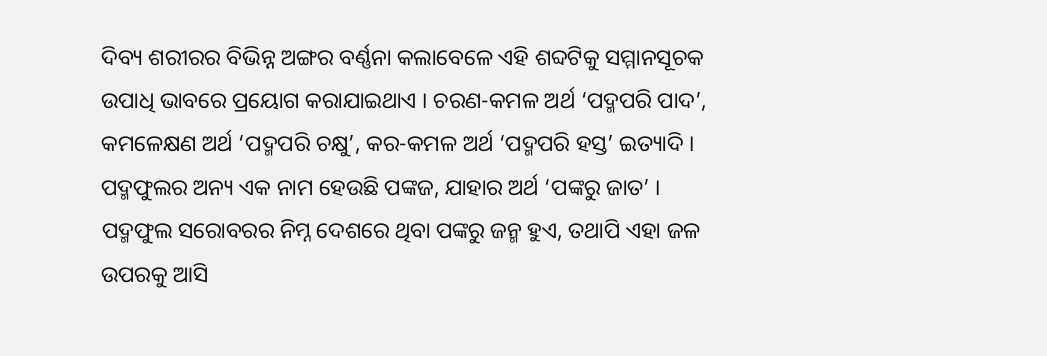ଦିବ୍ୟ ଶରୀରର ବିଭିନ୍ନ ଅଙ୍ଗର ବର୍ଣ୍ଣନା କଲାବେଳେ ଏହି ଶବ୍ଦଟିକୁ ସମ୍ମାନସୂଚକ ଉପାଧି ଭାବରେ ପ୍ରୟୋଗ କରାଯାଇଥାଏ । ଚରଣ-କମଳ ଅର୍ଥ ‘ପଦ୍ମପରି ପାଦ’, କମଳେକ୍ଷଣ ଅର୍ଥ ‘ପଦ୍ମପରି ଚକ୍ଷୁ’, କର-କମଳ ଅର୍ଥ ‘ପଦ୍ମପରି ହସ୍ତ’ ଇତ୍ୟାଦି ।
ପଦ୍ମଫୁଲର ଅନ୍ୟ ଏକ ନାମ ହେଉଛି ପଙ୍କଜ, ଯାହାର ଅର୍ଥ ‘ପଙ୍କରୁ ଜାତ’ । ପଦ୍ମଫୁଲ ସରୋବରର ନିମ୍ନ ଦେଶରେ ଥିବା ପଙ୍କରୁ ଜନ୍ମ ହୁଏ, ତଥାପି ଏହା ଜଳ ଉପରକୁ ଆସି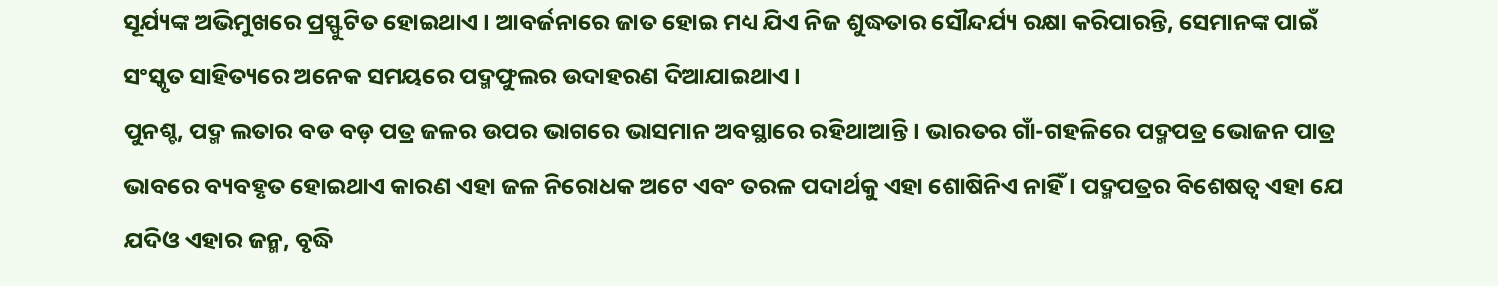ସୂର୍ଯ୍ୟଙ୍କ ଅଭିମୁଖରେ ପ୍ରସ୍ଫୁଟିତ ହୋଇଥାଏ । ଆବର୍ଜନାରେ ଜାତ ହୋଇ ମଧ୍ୟ ଯିଏ ନିଜ ଶୁଦ୍ଧତାର ସୌନ୍ଦର୍ଯ୍ୟ ରକ୍ଷା କରିପାରନ୍ତି, ସେମାନଙ୍କ ପାଇଁ ସଂସ୍କୃତ ସାହିତ୍ୟରେ ଅନେକ ସମୟରେ ପଦ୍ମଫୁଲର ଉଦାହରଣ ଦିଆଯାଇଥାଏ ।
ପୁନଶ୍ଚ, ପଦ୍ମ ଲତାର ବଡ ବଡ଼ ପତ୍ର ଜଳର ଉପର ଭାଗରେ ଭାସମାନ ଅବସ୍ଥାରେ ରହିଥାଆନ୍ତି । ଭାରତର ଗାଁ-ଗହଳିରେ ପଦ୍ମପତ୍ର ଭୋଜନ ପାତ୍ର ଭାବରେ ବ୍ୟବହୃତ ହୋଇଥାଏ କାରଣ ଏହା ଜଳ ନିରୋଧକ ଅଟେ ଏବଂ ତରଳ ପଦାର୍ଥକୁ ଏହା ଶୋଷିନିଏ ନାହିଁ । ପଦ୍ମପତ୍ରର ବିଶେଷତ୍ୱ ଏହା ଯେ ଯଦିଓ ଏହାର ଜନ୍ମ, ବୃଦ୍ଧି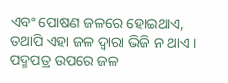ଏବଂ ପୋଷଣ ଜଳରେ ହୋଇଥାଏ, ତଥାପି ଏହା ଜଳ ଦ୍ୱାରା ଭିଜି ନ ଥାଏ । ପଦ୍ମପତ୍ର ଉପରେ ଜଳ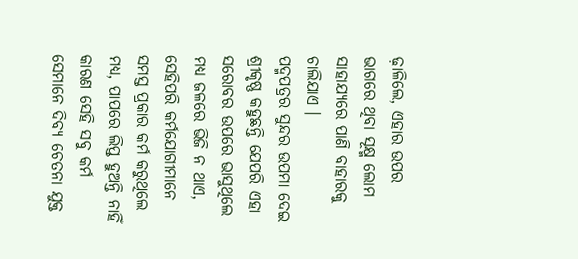ଢ଼ାଳିଲେ, ଏହାର ଉପର ଭାଗରେ ଥିବା ସୂକ୍ଷ୍ମ ଲୋମ ସାହାଯ୍ୟରେ ପାଣି ବାହାରକୁ ଚାଲିଯାଏ ।
ପଦ୍ମପତ୍ରର ସୁନ୍ଦର ଉପମା ଦେଇ ଶ୍ରୀକୃଷ୍ଣ କହୁଛନ୍ତି ଯେପରି ଏହା ସରୋବର ଉପରେ ଭାସୁଥିଲେ ମଧ୍ୟ ଜଳରେ ଭିଜି ନ ଥାଏ, ସେହିପରି କର୍ମଯୋଗୀମାନେ ସମସ୍ତ ପ୍ରକାର କର୍ମ କରୁଥିଲେ ମଧ୍ୟ, ପାପରେ ଲିପ୍ତ ହୁଅନ୍ତି ନାହିଁ କାରଣ ସେହି ସବୁ କର୍ମ ସେମାନେ ଦିବ୍ୟ ଚେତନା ଯୁକ୍ତ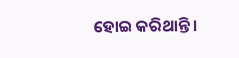ହୋଇ କରିଥାନ୍ତି ।